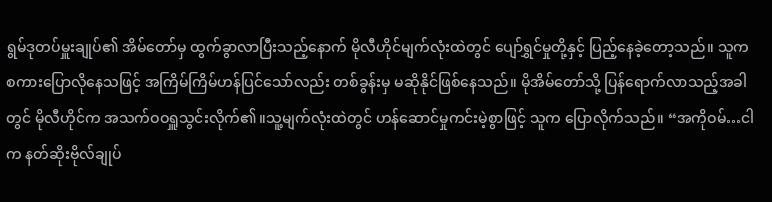ရွမ်ဒုတပ်မှူးချုပ်၏ အိမ်တော်မှ ထွက်ခွာလာပြီးသည့်နောက် မိုလီဟိုင်မျက်လုံးထဲတွင် ပျော်ရွှင်မှုတို့နှင့် ပြည့်နေခဲ့တော့သည်။ သူက စကားပြောလိုနေသဖြင့် အကြိမ်ကြိမ်ဟန်ပြင်သော်လည်း တစ်ခွန်းမှ မဆိုနိုင်ဖြစ်နေသည်။ မိုအိမ်တော်သို့ ပြန်ရောက်လာသည့်အခါတွင် မိုလီဟိုင်က အသက်ဝဝရှူသွင်းလိုက်၏။သူ့မျက်လုံးထဲတွင် ဟန်ဆောင်မှုကင်းမဲ့စွာဖြင့် သူက ပြောလိုက်သည်။ “အကိုဝမ်…ငါက နတ်ဆိုးဗိုလ်ချုပ်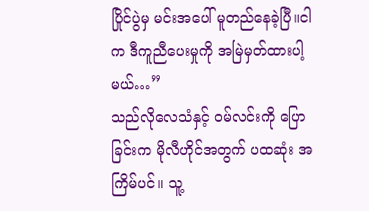ပြိုင်ပွဲမှ မင်းအပေါ် မူတည်နေခဲ့ပြီ။ငါက ဒီကူညီပေးမှုကို အမြဲမှတ်ထားပါ့မယ်…”
သည်လိုလေသံနှင့် ဝမ်လင်းကို ပြောခြင်းက မိုလီဟိုင်အတွက် ပထဆုံး အကြိမ်ပင်။ သူ့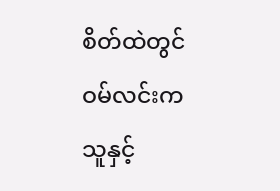စိတ်ထဲတွင် ဝမ်လင်းက သူနှင့်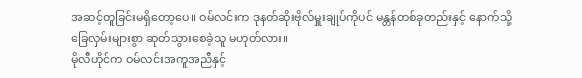အဆင့်တူခြင်းမရှိတော့ပေ။ ဝမ်လင်းက ဒုနတ်ဆိုးဗိုလ်မှူးချုပ်ကိုပင် မန္တန်တစ်ခုတည်းနှင့် နောက်သို့ ခြေလှမ်းများစွာ ဆုတ်သွားစေခဲ့သူ မဟုတ်လား။
မိုလီဟိုင်က ဝမ်လင်းအကူအညီနှင့်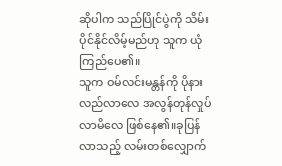ဆိုပါက သည်ပြိုင်ပွဲကို သိမ်းပိုင်နိုင်လိမ့်မည်ဟု သူက ယုံကြည်ပေ၏။
သူက ဝမ်လင်းမန္တန်ကို ပိုနားလည်လာလေ အလွန်တုန်လှုပ်လာမိလေ ဖြစ်နေ၏။ခုပြန်လာသည့် လမ်းတစ်လျှောက်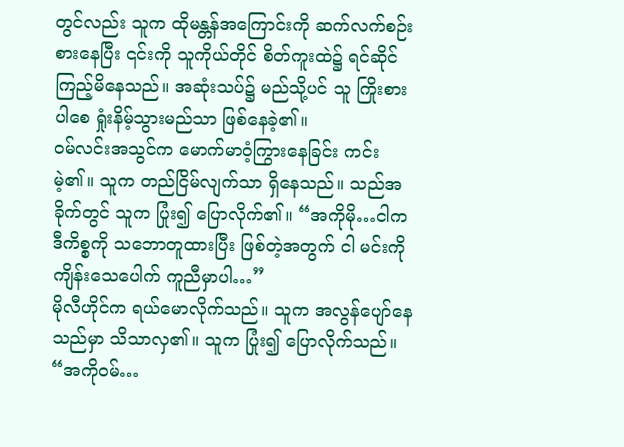တွင်လည်း သူက ထိုမန္တန်အကြောင်းကို ဆက်လက်စဉ်းစားနေပြီး ၎င်းကို သူကိုယ်တိုင် စိတ်ကူးထဲ၌ ရင်ဆိုင်ကြည့်မိနေသည်။ အဆုံးသပ်၌ မည်သို့ပင် သူ ကြိုးစားပါစေ ရှုံးနိမ့်သွားမည်သာ ဖြစ်နေခဲ့၏။
ဝမ်လင်းအသွင်က မောက်မာဝံ့ကြွားနေခြင်း ကင်းမဲ့၏။ သူက တည်ငြိမ်လျက်သာ ရှိနေသည်။ သည်အခိုက်တွင် သူက ပြုံး၍ ပြောလိုက်၏။ “အကိုမို…ငါက ဒီကိစ္စကို သဘောတူထားပြီး ဖြစ်တဲ့အတွက် ငါ မင်းကို ကျိန်းသေပေါက် ကူညီမှာပါ…”
မိုလီဟိုင်က ရယ်မောလိုက်သည်။ သူက အလွန်ပျော်နေသည်မှာ သိသာလှ၏။ သူက ပြုံး၍ ပြောလိုက်သည်။ “အကိုဝမ်…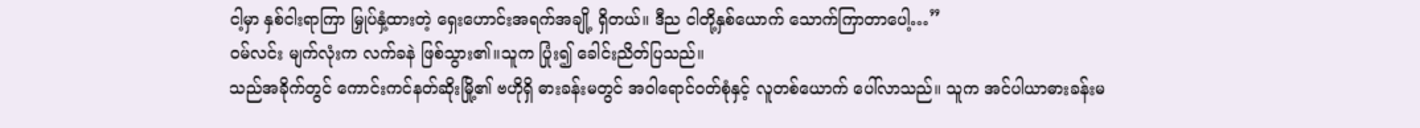ငါ့မှာ နှစ်ငါးရာကြာ မြှုပ်နှံ့ထားတဲ့ ရှေးဟောင်းအရက်အချို့ ရှိတယ်။ ဒီည ငါတို့နှစ်ယောက် သောက်ကြာတာပေါ့…”
ဝမ်လင်း မျက်လုံးက လက်ခနဲ ဖြစ်သွား၏။သူက ပြုံး၍ ခေါင်းညိတ်ပြသည်။
သည်အခိုက်တွင် ကောင်းကင်နတ်ဆိုးမြို့၏ ဗဟိုရှိ ဓားခန်းမတွင် အဝါရောင်ဝတ်စုံနှင့် လူတစ်ယောက် ပေါ်လာသည်။ သူက အင်ပါယာဓားခန်းမ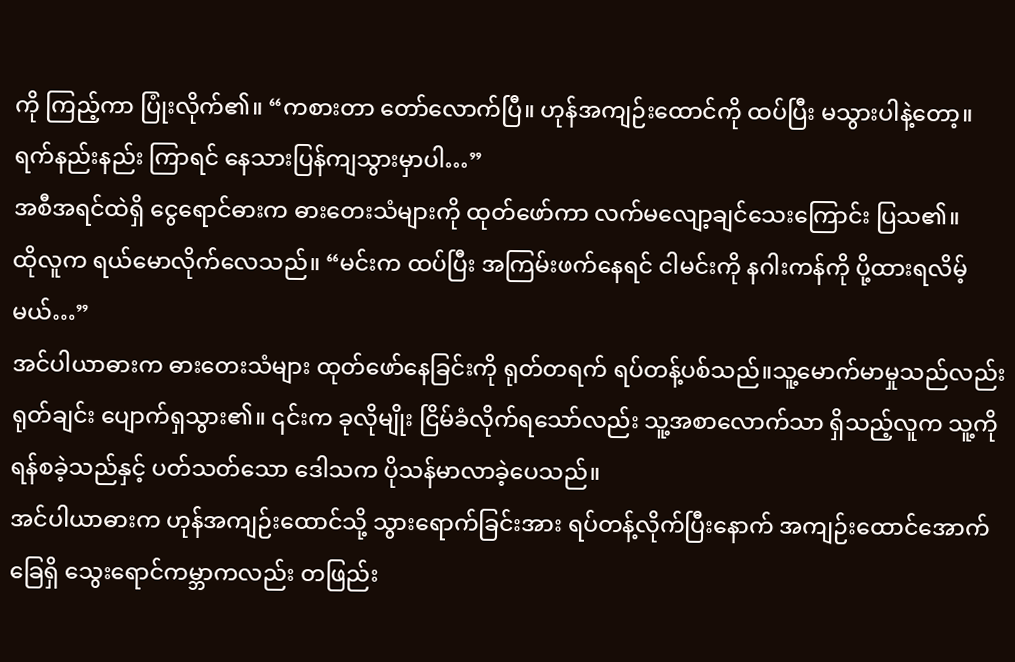ကို ကြည့်ကာ ပြုံးလိုက်၏။ “ကစားတာ တော်လောက်ပြီ။ ဟုန်အကျဉ်းထောင်ကို ထပ်ပြီး မသွားပါနဲ့တော့။ ရက်နည်းနည်း ကြာရင် နေသားပြန်ကျသွားမှာပါ…”
အစီအရင်ထဲရှိ ငွေရောင်ဓားက ဓားတေးသံများကို ထုတ်ဖော်ကာ လက်မလျော့ချင်သေးကြောင်း ပြသ၏။
ထိုလူက ရယ်မောလိုက်လေသည်။ “မင်းက ထပ်ပြီး အကြမ်းဖက်နေရင် ငါမင်းကို နဂါးကန်ကို ပို့ထားရလိမ့်မယ်…”
အင်ပါယာဓားက ဓားတေးသံများ ထုတ်ဖော်နေခြင်းကို ရုတ်တရက် ရပ်တန့်ပစ်သည်။သူ့မောက်မာမှုသည်လည်း ရုတ်ချင်း ပျောက်ရှသွား၏။ ၎င်းက ခုလိုမျိုး ငြိမ်ခံလိုက်ရသော်လည်း သူ့အစာလောက်သာ ရှိသည့်လူက သူ့ကိုရန်စခဲ့သည်နှင့် ပတ်သတ်သော ဒေါသက ပိုသန်မာလာခဲ့ပေသည်။
အင်ပါယာဓားက ဟုန်အကျဉ်းထောင်သို့ သွားရောက်ခြင်းအား ရပ်တန့်လိုက်ပြီးနောက် အကျဉ်းထောင်အောက်ခြေရှိ သွေးရောင်ကမ္ဘာကလည်း တဖြည်း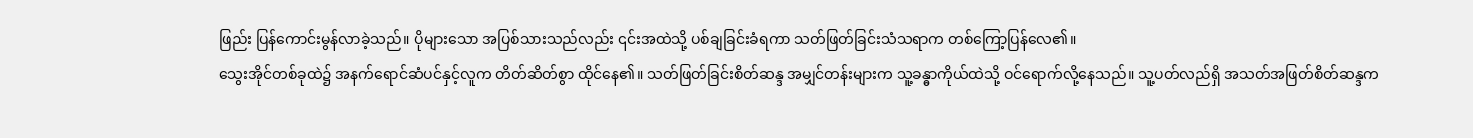ဖြည်း ပြန်ကောင်းမွန်လာခဲ့သည်။ ပိုများသော အပြစ်သားသည်လည်း ၎င်းအထဲသို့ ပစ်ချခြင်းခံရကာ သတ်ဖြတ်ခြင်းသံသရာက တစ်ကြော့ပြန်လေ၏။
သွေးအိုင်တစ်ခုထဲ၌ အနက်ရောင်ဆံပင်နှင့်လူက တိတ်ဆိတ်စွာ ထိုင်နေ၏။ သတ်ဖြတ်ခြင်းစိတ်ဆန္ဒ အမျှင်တန်းများက သူ့ခန္ဓာကိုယ်ထဲသို့ ဝင်ရောက်လို့နေသည်။ သူ့ပတ်လည်ရှိ အသတ်အဖြတ်စိတ်ဆန္ဒက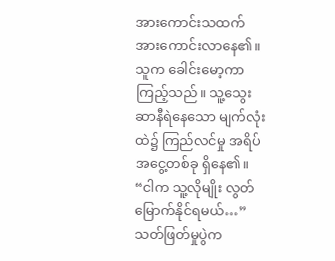အားကောင်းသထက် အားကောင်းလာနေ၏။
သူက ခေါင်းမော့ကာ ကြည့်သည်။ သူ့သွေးဆာနီရဲနေသော မျက်လုံးထဲ၌ ကြည်လင်မှု အရိပ်အငွေ့တစ်ခု ရှိနေ၏။
“ငါက သူ့လိုမျိုး လွတ်မြောက်နိုင်ရမယ်…”
သတ်ဖြတ်မှုပွဲက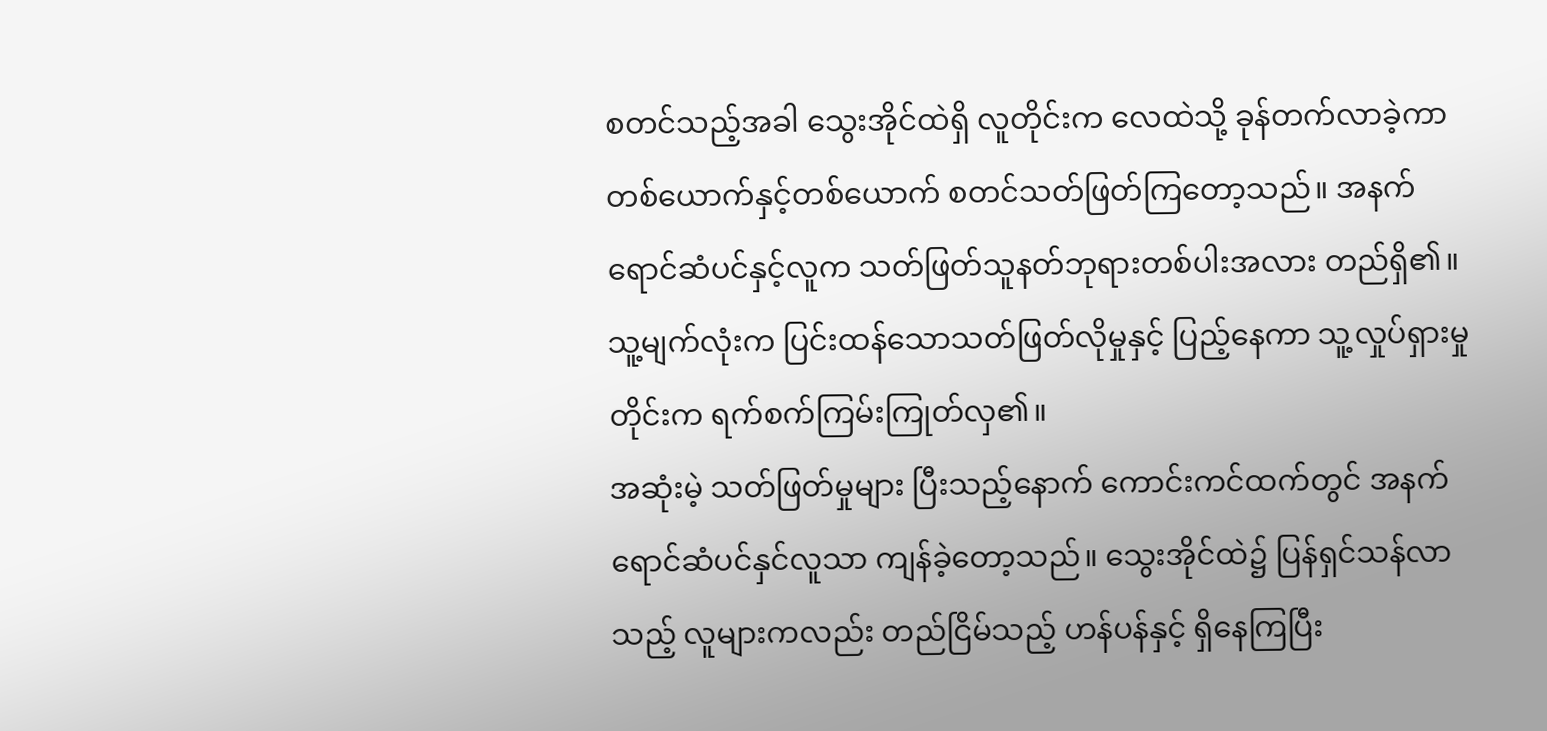စတင်သည့်အခါ သွေးအိုင်ထဲရှိ လူတိုင်းက လေထဲသို့ ခုန်တက်လာခဲ့ကာ တစ်ယောက်နှင့်တစ်ယောက် စတင်သတ်ဖြတ်ကြတော့သည်။ အနက်ရောင်ဆံပင်နှင့်လူက သတ်ဖြတ်သူနတ်ဘုရားတစ်ပါးအလား တည်ရှိ၏။ သူ့မျက်လုံးက ပြင်းထန်သောသတ်ဖြတ်လိုမှုနှင့် ပြည့်နေကာ သူ့လှုပ်ရှားမှုတိုင်းက ရက်စက်ကြမ်းကြုတ်လှ၏။
အဆုံးမဲ့ သတ်ဖြတ်မှုများ ပြီးသည့်နောက် ကောင်းကင်ထက်တွင် အနက်ရောင်ဆံပင်နှင်လူသာ ကျန်ခဲ့တော့သည်။ သွေးအိုင်ထဲ၌ ပြန်ရှင်သန်လာသည့် လူများကလည်း တည်ငြိမ်သည့် ဟန်ပန်နှင့် ရှိနေကြပြီး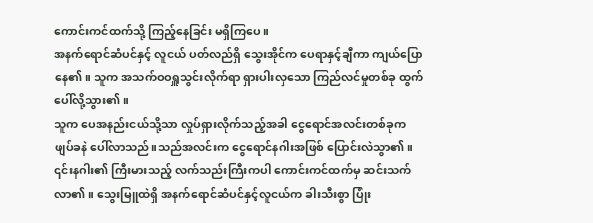ကောင်းကင်ထက်သို့ ကြည့်နေခြင်း မရှိကြပေ။
အနက်ရောင်ဆံပင်နှင့် လူငယ် ပတ်လည်ရှိ သွေးအိုင်က ပေရာနှင့်ချီကာ ကျယ်ပြောနေ၏။ သူက အသက်ဝဝရှူသွင်းလိုက်ရာ ရှားပါးလှသော ကြည်လင်မှုတစ်ခု ထွက်ပေါ်လို့သွား၏။
သူက ပေအနည်းငယ်သို့သာ လှုပ်ရှားလိုက်သည့်အခါ ငွေရောင်အလင်းတစ်ခုက ဖျပ်ခနဲ ပေါ်လာသည်။သည်အလင်းက ငွေရောင်နဂါးအဖြစ် ပြောင်းလဲသွာ၏။ ၎င်းနဂါး၏ ကြီးမားသည့် လက်သည်းကြီးကပါ ကောင်းကင်ထက်မှ ဆင်းသက်လာ၏။ သွေးမြူထဲရှိ အနက်ရောင်ဆံပင်နှင့်လူငယ်က ခါးသီးစွာ ပြုံး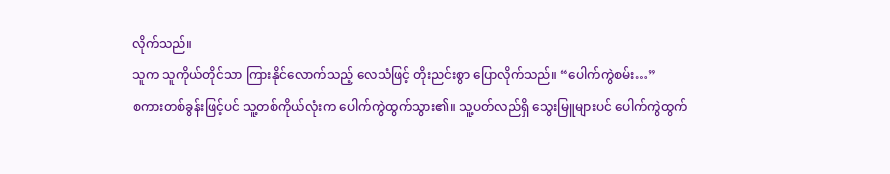လိုက်သည်။
သူက သူကိုယ်တိုင်သာ ကြားနိုင်လောက်သည့် လေသံဖြင့် တိုးညင်းစွာ ပြောလိုက်သည်။ “ပေါက်ကွဲစမ်း…”
စကားတစ်ခွန်းဖြင့်ပင် သူ့တစ်ကိုယ်လုံးက ပေါက်ကွဲထွက်သွား၏။ သူ့ပတ်လည်ရှိ သွေးမြူများပင် ပေါက်ကွဲထွက်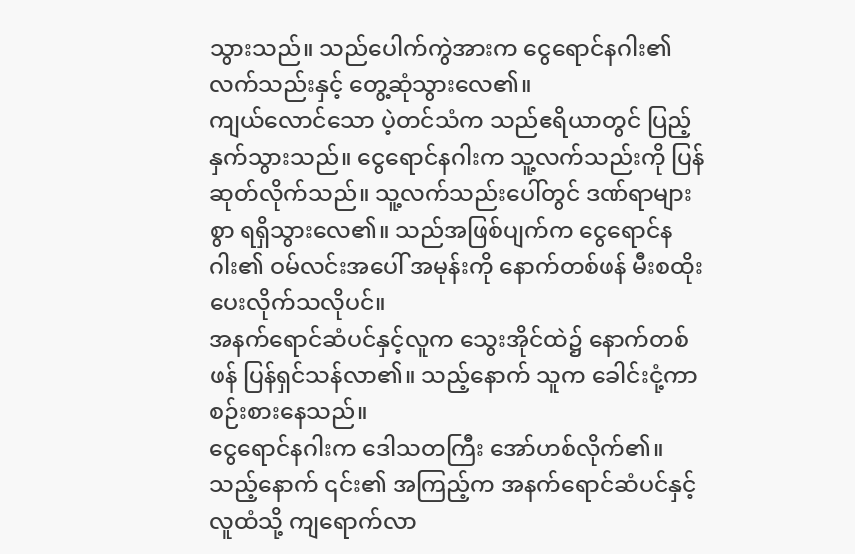သွားသည်။ သည်ပေါက်ကွဲအားက ငွေရောင်နဂါး၏လက်သည်းနှင့် တွေ့ဆုံသွားလေ၏။
ကျယ်လောင်သော ပဲ့တင်သံက သည်ဧရိယာတွင် ပြည့်နှက်သွားသည်။ ငွေရောင်နဂါးက သူ့လက်သည်းကို ပြန်ဆုတ်လိုက်သည်။ သူ့လက်သည်းပေါ်တွင် ဒဏ်ရာများစွာ ရရှိသွားလေ၏။ သည်အဖြစ်ပျက်က ငွေရောင်နဂါး၏ ဝမ်လင်းအပေါ် အမုန်းကို နောက်တစ်ဖန် မီးစထိုးပေးလိုက်သလိုပင်။
အနက်ရောင်ဆံပင်နှင့်လူက သွေးအိုင်ထဲ၌ နောက်တစ်ဖန် ပြန်ရှင်သန်လာ၏။ သည့်နောက် သူက ခေါင်းငုံ့ကာ စဉ်းစားနေသည်။
ငွေရောင်နဂါးက ဒေါသတကြီး အော်ဟစ်လိုက်၏။ သည့်နောက် ၎င်း၏ အကြည့်က အနက်ရောင်ဆံပင်နှင့်လူထံသို့ ကျရောက်လာ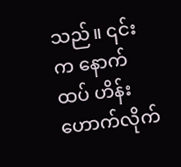သည်။ ၎င်းက နောက်ထပ် ဟိန်းဟောက်လိုက်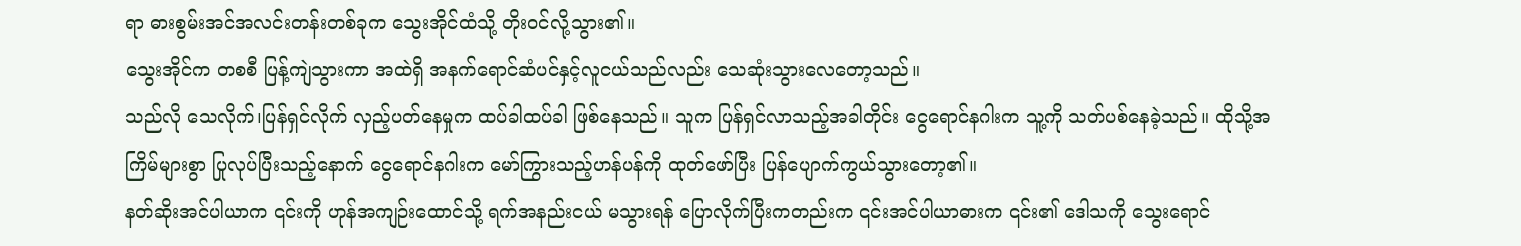ရာ ဓားစွမ်းအင်အလင်းတန်းတစ်ခုက သွေးအိုင်ထံသို့ တိုးဝင်လို့သွား၏။
သွေးအိုင်က တစစီ ပြန့်ကျဲသွားကာ အထဲရှိ အနက်ရောင်ဆံပင်နှင့်လူငယ်သည်လည်း သေဆုံးသွားလေတော့သည်။
သည်လို သေလိုက်၊ပြန်ရှင်လိုက် လှည့်ပတ်နေမှုက ထပ်ခါထပ်ခါ ဖြစ်နေသည်။ သူက ပြန်ရှင်လာသည့်အခါတိုင်း ငွေရောင်နဂါးက သူ့ကို သတ်ပစ်နေခဲ့သည်။ ထိုသို့အကြိမ်များစွာ ပြုလုပ်ပြီးသည့်နောက် ငွေရောင်နဂါးက မော်ကြွားသည့်ဟန်ပန်ကို ထုတ်ဖော်ပြီး ပြန်ပျောက်ကွယ်သွားတော့၏။
နတ်ဆိုးအင်ပါယာက ၎င်းကို ဟုန်အကျဉ်းထောင်သို့ ရက်အနည်းငယ် မသွားရန် ပြောလိုက်ပြီးကတည်းက ၎င်းအင်ပါယာဓားက ၎င်း၏ ဒေါသကို သွေးရောင်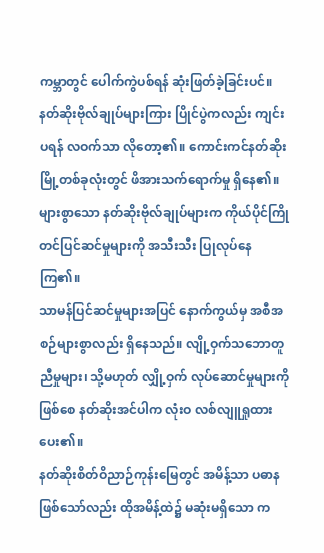ကမ္ဘာတွင် ပေါက်ကွဲပစ်ရန် ဆုံးဖြတ်ခဲ့ခြင်းပင်။
နတ်ဆိုးဗိုလ်ချုပ်များကြား ပြိုင်ပွဲကလည်း ကျင်းပရန် လဝက်သာ လိုတော့၏။ ကောင်းကင်နတ်ဆိုးမြို့တစ်ခုလုံးတွင် ဖိအားသက်ရောက်မှု ရှိနေ၏။ များစွာသော နတ်ဆိုးဗိုလ်ချုပ်များက ကိုယ်ပိုင်ကြိုတင်ပြင်ဆင်မှုများကို အသီးသီး ပြုလုပ်နေကြ၏။
သာမန်ပြင်ဆင်မှုများအပြင် နောက်ကွယ်မှ အစီအစဉ်များစွာလည်း ရှိနေသည်။ လျို့ဝှက်သဘောတူညီမှုများ၊ သို့မဟုတ် လျှို့ဝှက် လုပ်ဆောင်မှုများကို ဖြစ်စေ နတ်ဆိုးအင်ပါက လုံးဝ လစ်လျူရှုထားပေး၏။
နတ်ဆိုးစိတ်ဝိညာဉ်ကုန်းမြေတွင် အမိန့်သာ ပဓာန ဖြစ်သော်လည်း ထိုအမိန့်ထဲ၌ မဆုံးမရှိသော က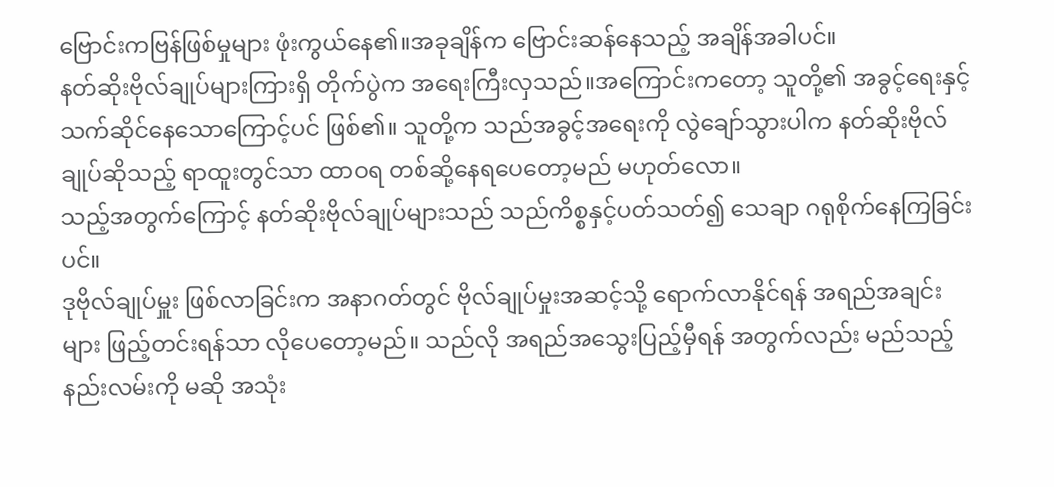ဗြောင်းကဗြန်ဖြစ်မှုများ ဖုံးကွယ်နေ၏။အခုချိန်က ဗြောင်းဆန်နေသည့် အချိန်အခါပင်။
နတ်ဆိုးဗိုလ်ချုပ်များကြားရှိ တိုက်ပွဲက အရေးကြီးလှသည်။အကြောင်းကတော့ သူတို့၏ အခွင့်ရေးနှင့် သက်ဆိုင်နေသောကြောင့်ပင် ဖြစ်၏။ သူတို့က သည်အခွင့်အရေးကို လွဲချော်သွားပါက နတ်ဆိုးဗိုလ်ချုပ်ဆိုသည့် ရာထူးတွင်သာ ထာဝရ တစ်ဆို့နေရပေတော့မည် မဟုတ်လော။
သည့်အတွက်ကြောင့် နတ်ဆိုးဗိုလ်ချုပ်များသည် သည်ကိစ္စနှင့်ပတ်သတ်၍ သေချာ ဂရုစိုက်နေကြခြင်းပင်။
ဒုဗိုလ်ချုပ်မှူး ဖြစ်လာခြင်းက အနာဂတ်တွင် ဗိုလ်ချုပ်မှုးအဆင့်သို့ ရောက်လာနိုင်ရန် အရည်အချင်းများ ဖြည့်တင်းရန်သာ လိုပေတော့မည်။ သည်လို အရည်အသွေးပြည့်မှီရန် အတွက်လည်း မည်သည့်နည်းလမ်းကို မဆို အသုံး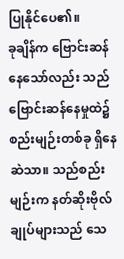ပြုနိုင်ပေ၏။
ခုချိန်က ဗြောင်းဆန်နေသော်လည်း သည်ဗြောင်းဆန်နေမှုထဲ၌ စည်းမျဉ်းတစ်ခု ရှိနေဆဲသာ။ သည်စည်းမျဉ်းက နတ်ဆိုးဗိုလ်ချုပ်များသည် သေ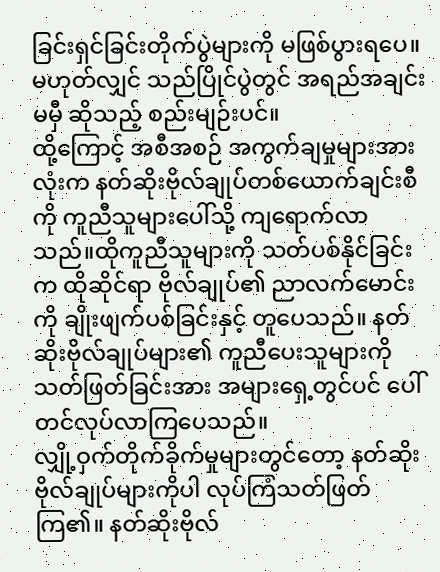ခြင်းရှင်ခြင်းတိုက်ပွဲများကို မဖြစ်ပွားရပေ။ မဟုတ်လျှင် သည်ပြိုင်ပွဲတွင် အရည်အချင်း မမှီ ဆိုသည့် စည်းမျဉ်းပင်။
ထို့ကြောင့် အစီအစဉ် အကွက်ချမှုများအားလုံးက နတ်ဆိုးဗိုလ်ချုပ်တစ်ယောက်ချင်းစီကို ကူညီသူများပေါ်သို့ ကျရောက်လာသည်။ထိုကူညီသူများကို သတ်ပစ်နိုင်ခြင်းက ထိုဆိုင်ရာ ဗိုလ်ချုပ်၏ ညာလက်မောင်းကို ချိုးဖျက်ပစ်ခြင်းနှင့် တူပေသည်။ နတ်ဆိုးဗိုလ်ချုပ်များ၏ ကူညီပေးသူများကို သတ်ဖြတ်ခြင်းအား အများရှေ့တွင်ပင် ပေါ်တင်လုပ်လာကြပေသည်။
လျှို့ဝှက်တိုက်ခိုက်မှုများတွင်တော့ နတ်ဆိုးဗိုလ်ချုပ်များကိုပါ လုပ်ကြံသတ်ဖြတ်ကြ၏။ နတ်ဆိုးဗိုလ်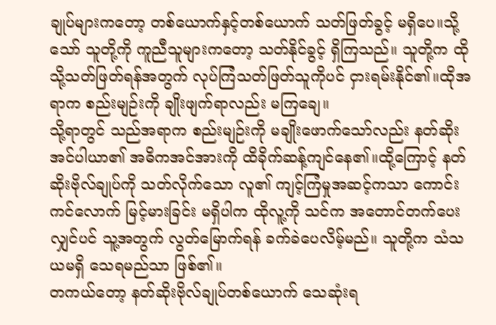ချုပ်များကတော့ တစ်ယောက်နှင့်တစ်ယောက် သတ်ဖြတ်ခွင့် မရှိပေ။သို့သော် သူတို့ကို ကူညီသူများကတော့ သတ်နိုင်ခွင့် ရှိကြသည်။ သူတို့က ထိုသို့သတ်ဖြတ်ရန်အတွက် လုပ်ကြံသတ်ဖြတ်သူကိုပင် ငှားရမ်းနိုင်၏။ထိုအရာက စည်းမျဉ်းကို ချိုးဖျက်ရာလည်း မကြချေ။
သို့ရာတွင် သည်အရာက စည်းမျဉ်းကို မချိုးဖောက်သော်လည်း နတ်ဆိုးအင်ပါယာ၏ အဓိကအင်အားကို ထိခိုက်ဆန့်ကျင်နေ၏။ထို့ကြောင့် နတ်ဆိုးဗိုလ်ချုပ်ကို သတ်လိုက်သော လူ၏ ကျင့်ကြံမှုအဆင့်ကသာ ကောင်းကင်လောက် မြင့်မားခြင်း မရှိပါက ထိုလူ့ကို သင်က အတောင်တက်ပေးလျှင်ပင် သူ့အတွက် လွတ်မြောက်ရန် ခက်ခဲပေလိမ့်မည်။ သူတို့က သံသယမရှိ သေရမည်သာ ဖြစ်၏။
တကယ်တော့ နတ်ဆိုးဗိုလ်ချုပ်တစ်ယောက် သေဆုံးရ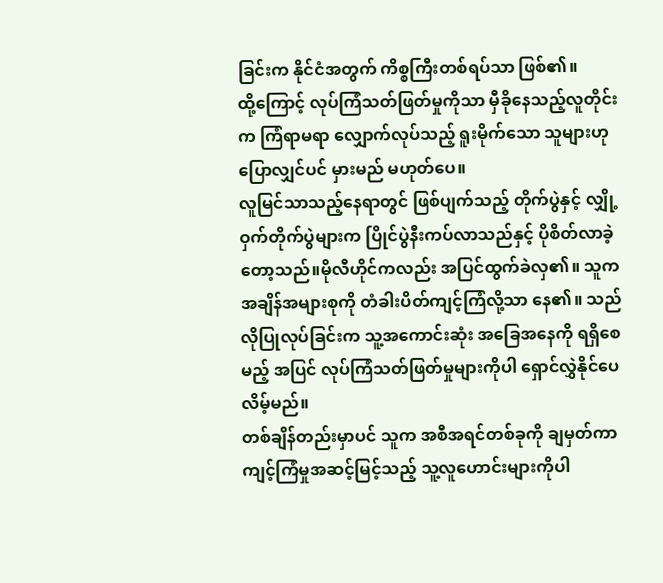ခြင်းက နိုင်ငံအတွက် ကိစ္စကြီးတစ်ရပ်သာ ဖြစ်၏။
ထို့ကြောင့် လုပ်ကြံသတ်ဖြတ်မှုကိုသာ မှီခိုနေသည့်လူတိုင်းက ကြံရာမရာ လျှောက်လုပ်သည့် ရူးမိုက်သော သူများဟု ပြောလျှင်ပင် မှားမည် မဟုတ်ပေ။
လူမြင်သာသည့်နေရာတွင် ဖြစ်ပျက်သည့် တိုက်ပွဲနှင့် လျှို့ဝှက်တိုက်ပွဲများက ပြိုင်ပွဲနီးကပ်လာသည်နှင့် ပိုစိတ်လာခဲ့တော့သည်။မိုလီဟိုင်ကလည်း အပြင်ထွက်ခဲလှ၏။ သူက အချိန်အများစုကို တံခါးပိတ်ကျင့်ကြံလို့သာ နေ၏။ သည်လိုပြုလုပ်ခြင်းက သူ့အကောင်းဆုံး အခြေအနေကို ရရှိစေမည့် အပြင် လုပ်ကြံသတ်ဖြတ်မှုများကိုပါ ရှောင်လွှဲနိုင်ပေလိမ့်မည်။
တစ်ချိန်တည်းမှာပင် သူက အစီအရင်တစ်ခုကို ချမှတ်ကာ ကျင့်ကြံမှုအဆင့်မြင့်သည့် သူ့လူဟောင်းများကိုပါ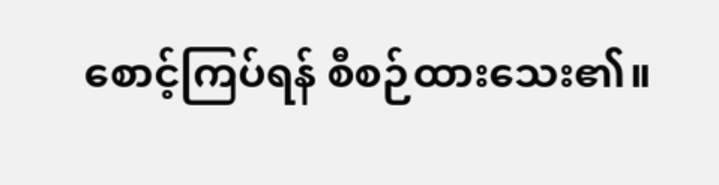စောင့်ကြပ်ရန် စီစဉ်ထားသေး၏။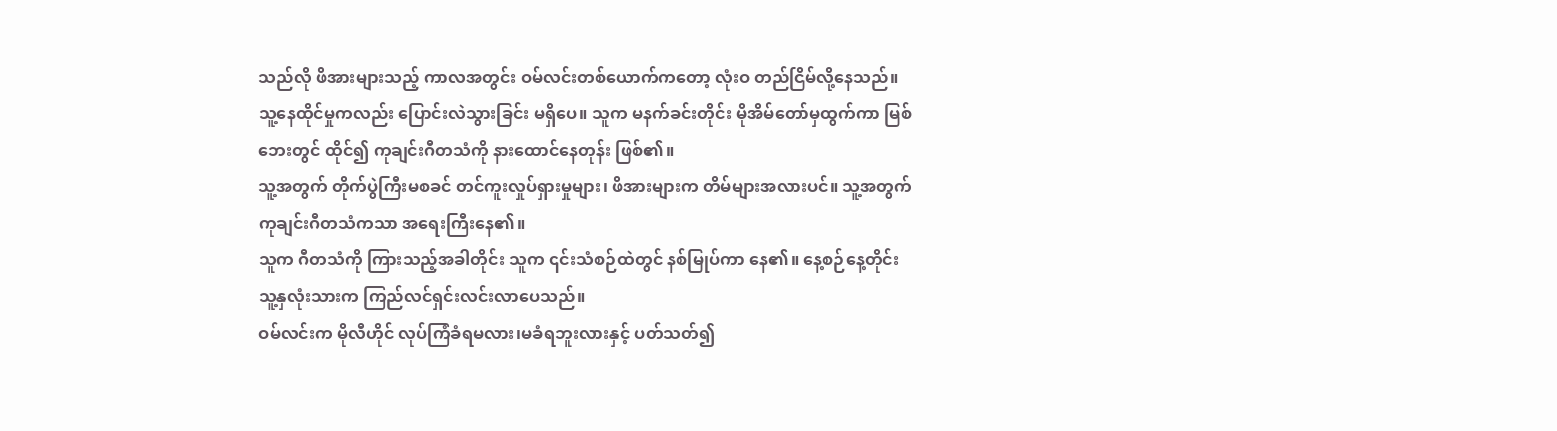သည်လို ဖိအားများသည့် ကာလအတွင်း ဝမ်လင်းတစ်ယောက်ကတော့ လုံးဝ တည်ငြိမ်လို့နေသည်။ သူ့နေထိုင်မှုကလည်း ပြောင်းလဲသွားခြင်း မရှိပေ။ သူက မနက်ခင်းတိုင်း မိုအိမ်တော်မှထွက်ကာ မြစ်ဘေးတွင် ထိုင်၍ ကုချင်းဂီတသံကို နားထောင်နေတုန်း ဖြစ်၏။
သူ့အတွက် တိုက်ပွဲကြီးမစခင် တင်ကူးလှုပ်ရှားမှုများ၊ ဖိအားများက တိမ်များအလားပင်။ သူ့အတွက် ကုချင်းဂီတသံကသာ အရေးကြီးနေ၏။
သူက ဂီတသံကို ကြားသည့်အခါတိုင်း သူက ၎င်းသံစဉ်ထဲတွင် နစ်မြုပ်ကာ နေ၏။ နေ့စဉ်နေ့တိုင်း သူ့နှလုံးသားက ကြည်လင်ရှင်းလင်းလာပေသည်။
ဝမ်လင်းက မိုလီဟိုင် လုပ်ကြံခံရမလား၊မခံရဘူးလားနှင့် ပတ်သတ်၍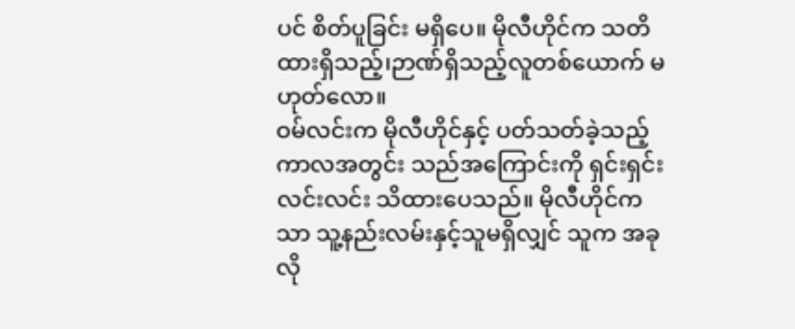ပင် စိတ်ပူခြင်း မရှိပေ။ မိုလီဟိုင်က သတိထားရှိသည့်၊ဉာဏ်ရှိသည့်လူတစ်ယောက် မဟုတ်လော။
ဝမ်လင်းက မိုလီဟိုင်နှင့် ပတ်သတ်ခဲ့သည့် ကာလအတွင်း သည်အကြောင်းကို ရှင်းရှင်းလင်းလင်း သိထားပေသည်။ မိုလီဟိုင်ကသာ သူ့နည်းလမ်းနှင့်သူမရှိလျှင် သူက အခုလို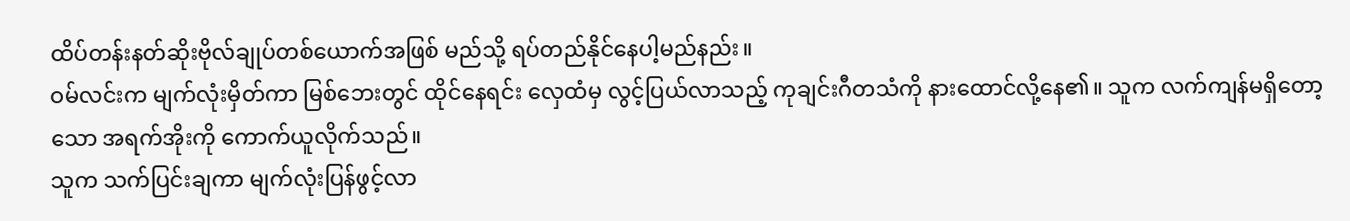ထိပ်တန်းနတ်ဆိုးဗိုလ်ချုပ်တစ်ယောက်အဖြစ် မည်သို့ ရပ်တည်နိုင်နေပါ့မည်နည်း။
ဝမ်လင်းက မျက်လုံးမှိတ်ကာ မြစ်ဘေးတွင် ထိုင်နေရင်း လှေထံမှ လွင့်ပြယ်လာသည့် ကုချင်းဂီတသံကို နားထောင်လို့နေ၏။ သူက လက်ကျန်မရှိတော့သော အရက်အိုးကို ကောက်ယူလိုက်သည်။
သူက သက်ပြင်းချကာ မျက်လုံးပြန်ဖွင့်လာ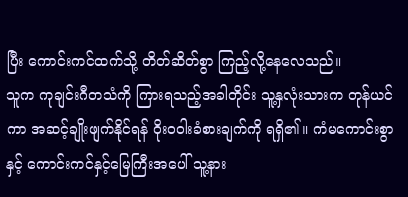ပြီး ကောင်းကင်ထက်သို့ တိတ်ဆိတ်စွာ ကြည့်လို့နေလေသည်။
သူက ကုချင်းဂီတသံကို ကြားရသည့်အခါတိုင်း သူ့နှလုံးသားက တုန်ယင်ကာ အဆင့်ချိုးဖျက်နိုင်ရန် ဝိုးဝဝါးခံစားချက်ကို ရရှိ၏။ ကံမကောင်းစွာနှင့် ကောင်းကင်နှင့်မြေကြီးအပေါ် သူ့နား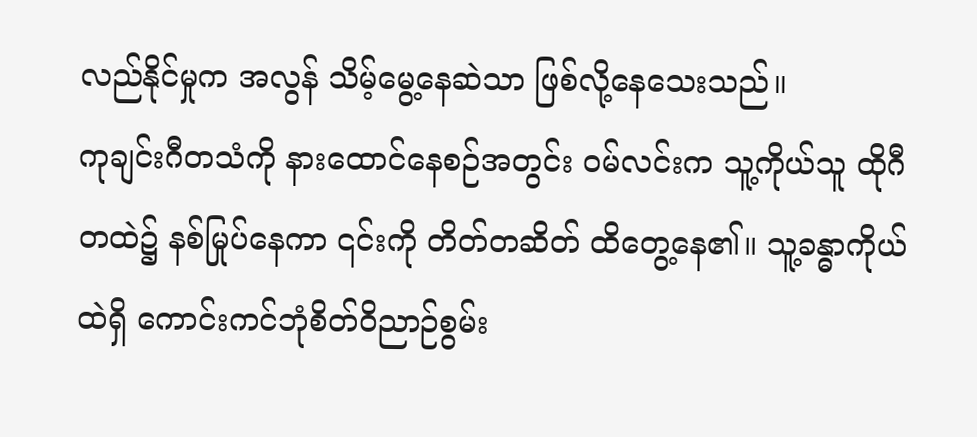လည်နိုင်မှုက အလွန် သိမ့်မွေ့နေဆဲသာ ဖြစ်လို့နေသေးသည်။
ကုချင်းဂီတသံကို နားထောင်နေစဉ်အတွင်း ဝမ်လင်းက သူ့ကိုယ်သူ ထိုဂီတထဲ၌ နစ်မြုပ်နေကာ ၎င်းကို တိတ်တဆိတ် ထိတွေ့နေ၏။ သူ့ခန္ဓာကိုယ်ထဲရှိ ကောင်းကင်ဘုံစိတ်ဝိညာဉ်စွမ်း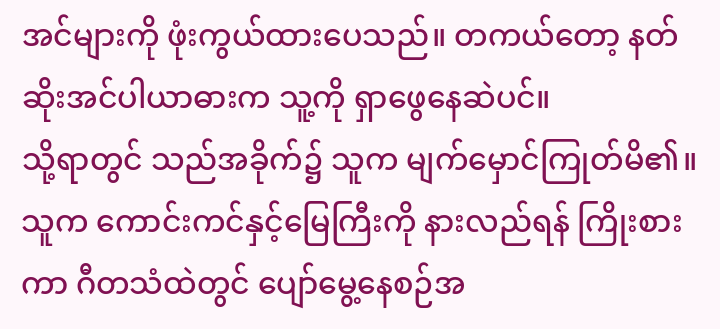အင်များကို ဖုံးကွယ်ထားပေသည်။ တကယ်တော့ နတ်ဆိုးအင်ပါယာဓားက သူ့ကို ရှာဖွေနေဆဲပင်။
သို့ရာတွင် သည်အခိုက်၌ သူက မျက်မှောင်ကြုတ်မိ၏။ သူက ကောင်းကင်နှင့်မြေကြီးကို နားလည်ရန် ကြိုးစားကာ ဂီတသံထဲတွင် ပျော်မွေ့နေစဉ်အ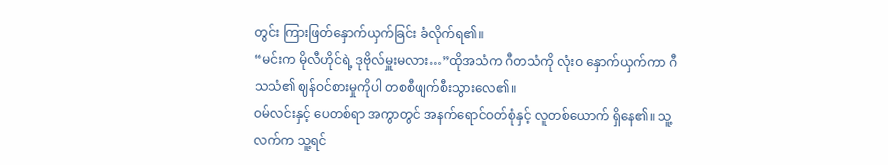တွင်း ကြားဖြတ်နှောက်ယှက်ခြင်း ခံလိုက်ရ၏။
“မင်းက မိုလီဟိုင်ရဲ့ ဒုဗိုလ်မှူးမလား…”ထိုအသံက ဂီတသံကို လုံးဝ နှောက်ယှက်ကာ ဂီသသံ၏ ဈန်ဝင်စားမှုကိုပါ တစစီဖျက်စီးသွားလေ၏။
ဝမ်လင်းနှင့် ပေတစ်ရာ အကွာတွင် အနက်ရောင်ဝတ်စုံနှင့် လူတစ်ယောက် ရှိနေ၏။ သူ့လက်က သူ့ရင်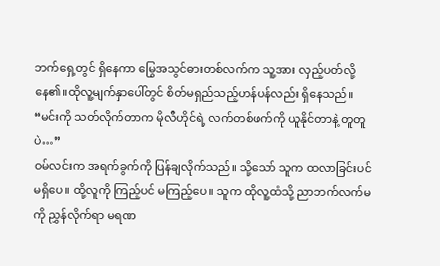ဘက်ရှေ့တွင် ရှိနေကာ မြွေအသွင်ဓားတစ်လက်က သူ့အား လှည့်ပတ်လို့နေ၏။ထိုလူ့မျက်နှာပေါ်တွင် စိတ်မရှည်သည့်ဟန်ပန်လည်း ရှိနေသည်။
“မင်းကို သတ်လိုက်တာက မိုလီဟိုင်ရဲ့ လက်တစ်ဖက်ကို ယူနိုင်တာနဲ့ တူတူပဲ…”
ဝမ်လင်းက အရက်ခွက်ကို ပြန်ချလိုက်သည်။ သို့သော် သူက ထလာခြင်းပင် မရှိပေ။ ထို့လူကို ကြည့်ပင် မကြည့်ပေ။ သူက ထိုလူ့ထံသို့ ညာဘက်လက်မကို ညွှန်လိုက်ရာ မရဏ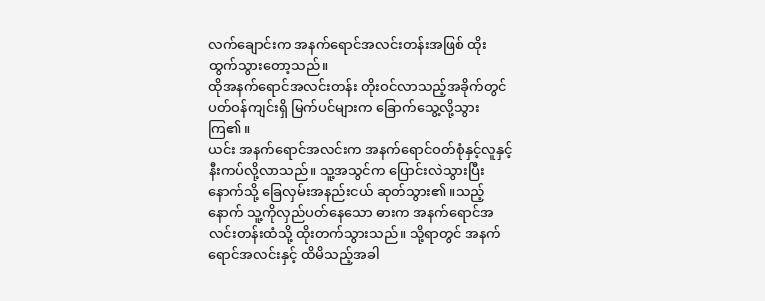လက်ချောင်းက အနက်ရောင်အလင်းတန်းအဖြစ် ထိုးထွက်သွားတော့သည်။
ထိုအနက်ရောင်အလင်းတန်း တိုးဝင်လာသည့်အခိုက်တွင် ပတ်ဝန်ကျင်းရှိ မြက်ပင်များက ခြောက်သွေ့လို့သွားကြ၏။
ယင်း အနက်ရောင်အလင်းက အနက်ရောင်ဝတ်စုံနှင့်လူနှင့် နီးကပ်လို့လာသည်။ သူ့အသွင်က ပြောင်းလဲသွားပြီးနောက်သို့ ခြေလှမ်းအနည်းငယ် ဆုတ်သွား၏။သည့်နောက် သူ့ကိုလှည်ပတ်နေသော ဓားက အနက်ရောင်အလင်းတန်းထံသို့ ထိုးတက်သွားသည်။ သို့ရာတွင် အနက်ရောင်အလင်းနှင့် ထိမိသည့်အခါ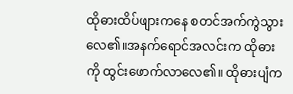ထိုဓားထိပ်ဖျားကနေ စတင်အက်ကွဲသွားလေ၏။အနက်ရောင်အလင်းက ထိုဓားကို ထွင်းဖောက်လာလေ၏။ ထိုဓားပျံက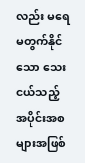လည်း မရေမတွက်နိုင်သော သေးငယ်သည့် အပိုင်းအစများအဖြစ်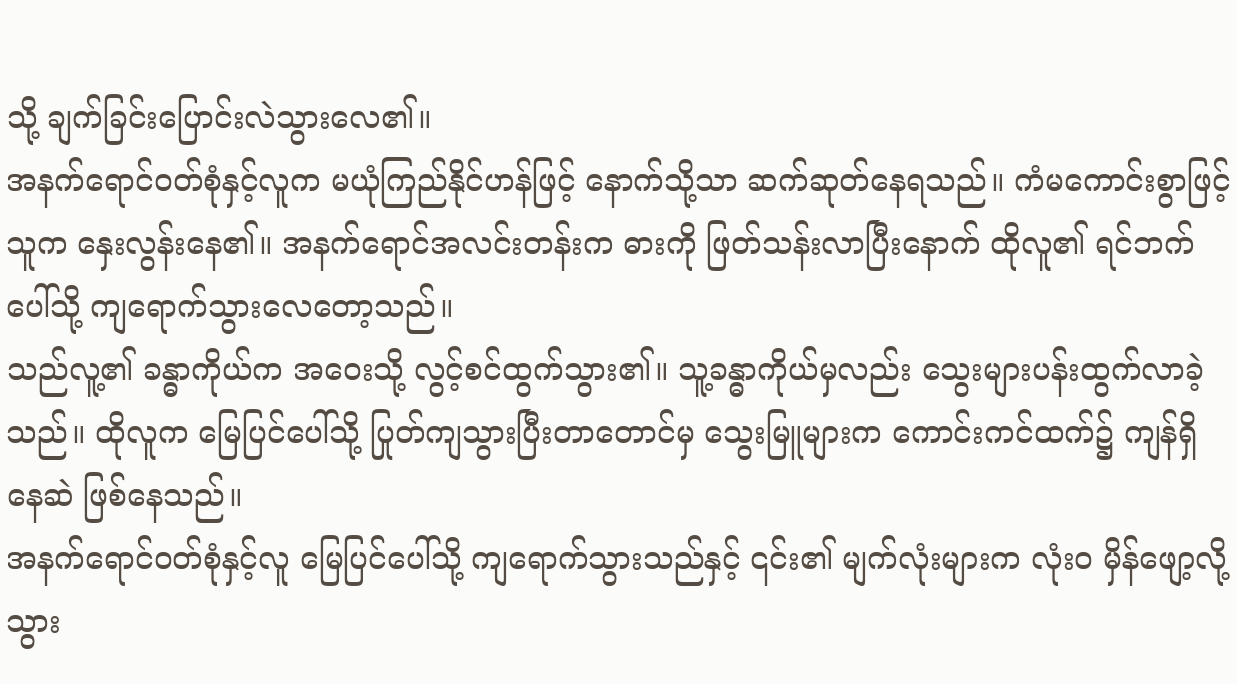သို့ ချက်ခြင်းပြောင်းလဲသွားလေ၏။
အနက်ရောင်ဝတ်စုံနှင့်လူက မယုံကြည်နိုင်ဟန်ဖြင့် နောက်သို့သာ ဆက်ဆုတ်နေရသည်။ ကံမကောင်းစွာဖြင့် သူက နှေးလွန်းနေ၏။ အနက်ရောင်အလင်းတန်းက ဓားကို ဖြတ်သန်းလာပြီးနောက် ထိုလူ၏ ရင်ဘက်ပေါ်သို့ ကျရောက်သွားလေတော့သည်။
သည်လူ့၏ ခန္ဓာကိုယ်က အဝေးသို့ လွင့်စင်ထွက်သွား၏။ သူ့ခန္ဓာကိုယ်မှလည်း သွေးများပန်းထွက်လာခဲ့သည်။ ထိုလူက မြေပြင်ပေါ်သို့ ပြုတ်ကျသွားပြီးတာတောင်မှ သွေးမြူများက ကောင်းကင်ထက်၌ ကျန်ရှိနေဆဲ ဖြစ်နေသည်။
အနက်ရောင်ဝတ်စုံနှင့်လူ မြေပြင်ပေါ်သို့ ကျရောက်သွားသည်နှင့် ၎င်း၏ မျက်လုံးများက လုံးဝ မှိန်ဖျော့လို့သွား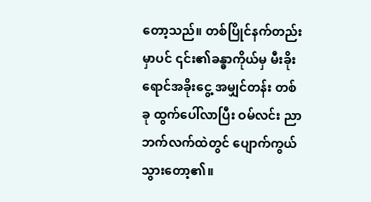တော့သည်။ တစ်ပြိုင်နက်တည်းမှာပင် ၎င်း၏ခန္ဓာကိုယ်မှ မီးခိုးရောင်အခိုးငွေ့ အမျှင်တန်း တစ်ခု ထွက်ပေါ်လာပြီး ဝမ်လင်း ညာဘက်လက်ထဲတွင် ပျောက်ကွယ်သွားတော့၏။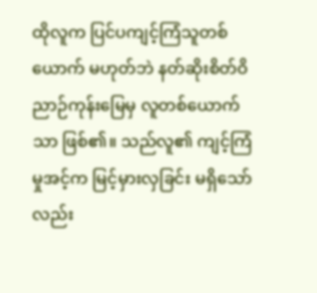ထိုလူက ပြင်ပကျင့်ကြံသူတစ်ယောက် မဟုတ်ဘဲ နတ်ဆိုးစိတ်ဝိညာဉ်ကုန်းမြေမှ လူတစ်ယောက်သာ ဖြစ်၏။ သည်လူ၏ ကျင့်ကြံမှုအင့်က မြင့်မှားလှခြင်း မရှိသော်လည်း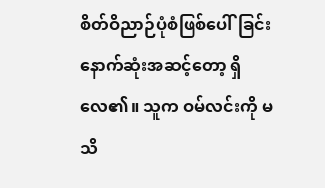စိတ်ဝိညာဉ်ပုံစံဖြစ်ပေါ်ခြင်းနောက်ဆုံးအဆင့်တော့ ရှိလေ၏။ သူက ဝမ်လင်းကို မသိ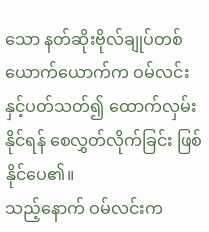သော နတ်ဆိုးဗိုလ်ချုပ်တစ်ယောက်ယောက်က ဝမ်လင်းနှင့်ပတ်သတ်၍ ထောက်လှမ်းနိုင်ရန် စေလွှတ်လိုက်ခြင်း ဖြစ်နိုင်ပေ၏။
သည့်နောက် ဝမ်လင်းက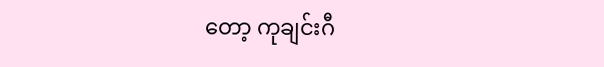တော့ ကုချင်းဂီ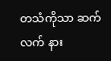တသံကိုသာ ဆက်လက် နား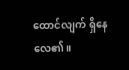ထောင်လျက် ရှိနေလေ၏။